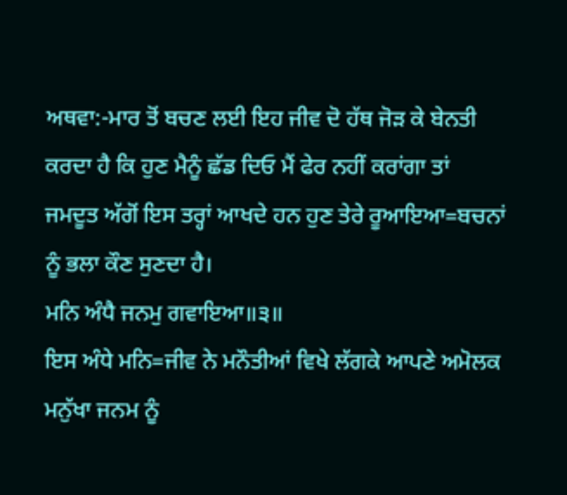ਅਥਵਾ:-ਮਾਰ ਤੋਂ ਬਚਣ ਲਈ ਇਹ ਜੀਵ ਦੋ ਹੱਥ ਜੋੜ ਕੇ ਬੇਨਤੀ ਕਰਦਾ ਹੈ ਕਿ ਹੁਣ ਮੈਨੂੰ ਛੱਡ ਦਿਓ ਮੈਂ ਫੇਰ ਨਹੀਂ ਕਰਾਂਗਾ ਤਾਂ ਜਮਦੂਤ ਅੱਗੋਂ ਇਸ ਤਰ੍ਹਾਂ ਆਖਦੇ ਹਨ ਹੁਣ ਤੇਰੇ ਰੂਆਇਆ=ਬਚਨਾਂ ਨੂੰ ਭਲਾ ਕੌਣ ਸੁਣਦਾ ਹੈ।
ਮਨਿ ਅੰਧੈ ਜਨਮੁ ਗਵਾਇਆ॥੩॥
ਇਸ ਅੰਧੇ ਮਨਿ=ਜੀਵ ਨੇ ਮਨੌਤੀਆਂ ਵਿਖੇ ਲੱਗਕੇ ਆਪਣੇ ਅਮੋਲਕ ਮਨੁੱਖਾ ਜਨਮ ਨੂੰ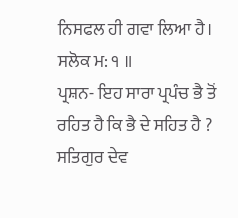ਨਿਸਫਲ ਹੀ ਗਵਾ ਲਿਆ ਹੈ।
ਸਲੋਕ ਮ: ੧ ॥
ਪ੍ਰਸ਼ਨ- ਇਹ ਸਾਰਾ ਪ੍ਰਪੰਚ ਭੈ ਤੋਂ ਰਹਿਤ ਹੈ ਕਿ ਭੈ ਦੇ ਸਹਿਤ ਹੈ ?
ਸਤਿਗੁਰ ਦੇਵ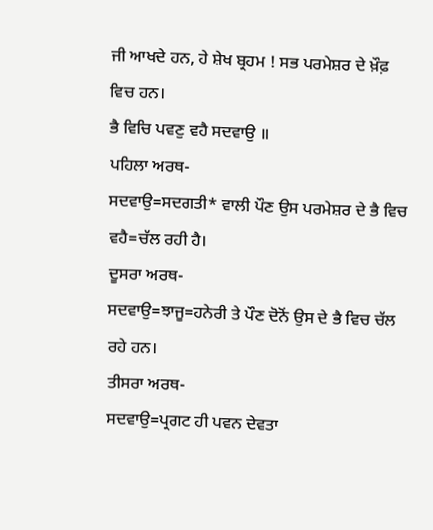ਜੀ ਆਖਦੇ ਹਨ, ਹੇ ਸ਼ੇਖ ਬ੍ਰਹਮ ! ਸਭ ਪਰਮੇਸ਼ਰ ਦੇ ਖ਼ੌਫ਼ ਵਿਚ ਹਨ।
ਭੈ ਵਿਚਿ ਪਵਣੁ ਵਹੈ ਸਦਵਾਉ ॥
ਪਹਿਲਾ ਅਰਥ-
ਸਦਵਾਉ=ਸਦਗਤੀ* ਵਾਲੀ ਪੌਣ ਉਸ ਪਰਮੇਸ਼ਰ ਦੇ ਭੈ ਵਿਚ ਵਹੈ=ਚੱਲ ਰਹੀ ਹੈ।
ਦੂਸਰਾ ਅਰਥ-
ਸਦਵਾਉ=ਝਾਜੂ=ਹਨੇਰੀ ਤੇ ਪੌਣ ਦੋਨੋਂ ਉਸ ਦੇ ਭੈ ਵਿਚ ਚੱਲ ਰਹੇ ਹਨ।
ਤੀਸਰਾ ਅਰਥ-
ਸਦਵਾਉ=ਪ੍ਰਗਟ ਹੀ ਪਵਨ ਦੇਵਤਾ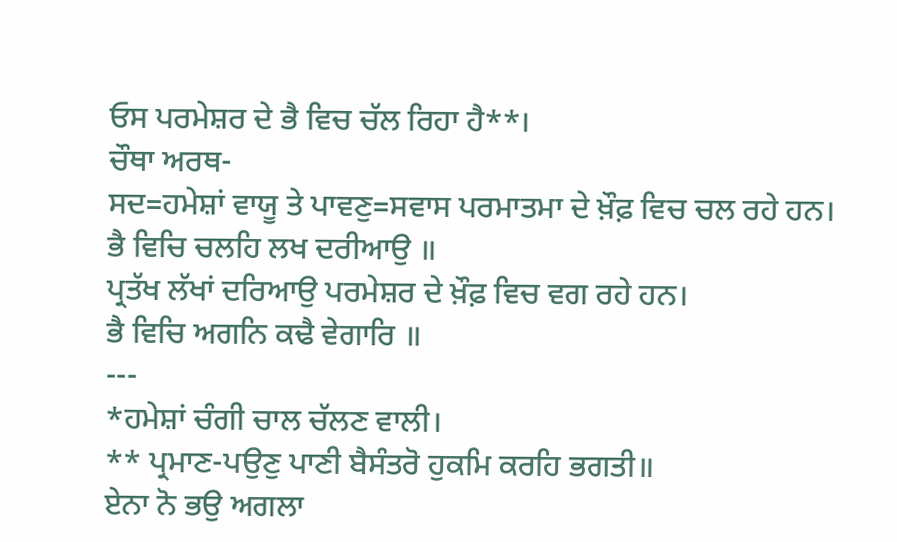ਓਸ ਪਰਮੇਸ਼ਰ ਦੇ ਭੈ ਵਿਚ ਚੱਲ ਰਿਹਾ ਹੈ**।
ਚੌਥਾ ਅਰਥ-
ਸਦ=ਹਮੇਸ਼ਾਂ ਵਾਯੂ ਤੇ ਪਾਵਣੁ=ਸਵਾਸ ਪਰਮਾਤਮਾ ਦੇ ਖ਼ੌਫ਼ ਵਿਚ ਚਲ ਰਹੇ ਹਨ।
ਭੈ ਵਿਚਿ ਚਲਹਿ ਲਖ ਦਰੀਆਉ ॥
ਪ੍ਰਤੱਖ ਲੱਖਾਂ ਦਰਿਆਉ ਪਰਮੇਸ਼ਰ ਦੇ ਖ਼ੌਫ਼ ਵਿਚ ਵਗ ਰਹੇ ਹਨ।
ਭੈ ਵਿਚਿ ਅਗਨਿ ਕਢੈ ਵੇਗਾਰਿ ॥
---
*ਹਮੇਸ਼ਾਂ ਚੰਗੀ ਚਾਲ ਚੱਲਣ ਵਾਲੀ।
** ਪ੍ਰਮਾਣ-ਪਉਣੁ ਪਾਣੀ ਬੈਸੰਤਰੋ ਹੁਕਮਿ ਕਰਹਿ ਭਗਤੀ॥
ਏਨਾ ਨੋ ਭਉ ਅਗਲਾ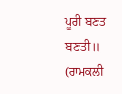ਪੂਰੀ ਬਣਤ ਬਣਤੀ॥
(ਰਾਮਕਲੀ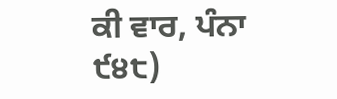ਕੀ ਵਾਰ, ਪੰਨਾ ੯੪੮)